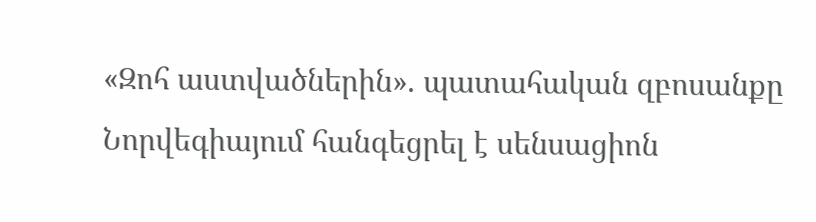«Զոհ աստվածներին». պատահական զբոսանքը Նորվեգիայում հանգեցրել է սենսացիոն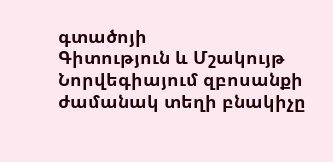գտածոյի
Գիտություն և Մշակույթ
Նորվեգիայում զբոսանքի ժամանակ տեղի բնակիչը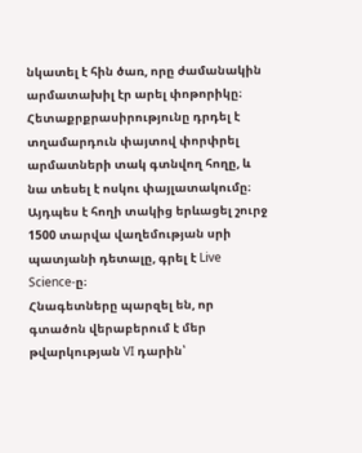նկատել է հին ծառ, որը ժամանակին արմատախիլ էր արել փոթորիկը։ Հետաքրքրասիրությունը դրդել է տղամարդուն փայտով փորփրել արմատների տակ գտնվող հողը, և նա տեսել է ոսկու փայլատակումը։ Այդպես է հողի տակից երևացել շուրջ 1500 տարվա վաղեմության սրի պատյանի դետալը, գրել է Live Science-ը։
Հնագետները պարզել են, որ գտածոն վերաբերում է մեր թվարկության VI դարին՝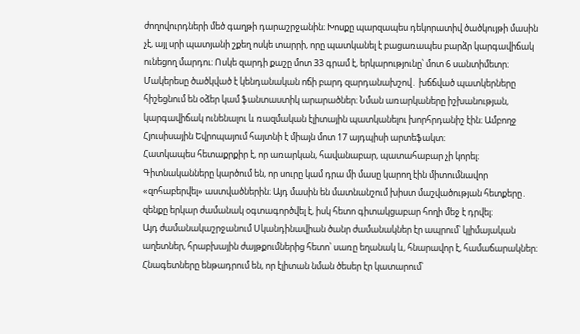ժողովուրդների մեծ գաղթի դարաշրջանին։ Խոսքը պարզապես դեկորատիվ ծածկույթի մասին չէ, այլ սրի պատյանի շքեղ ոսկե տարրի, որը պատկանել է բացառապես բարձր կարգավիճակ ունեցող մարդու։ Ոսկե զարդի քաշը մոտ 33 գրամ է, երկարությունը՝ մոտ 6 սանտիմետր։
Մակերեսը ծածկված է կենդանական ոճի բարդ զարդանախշով․ խճճված պատկերները հիշեցնում են օձեր կամ ֆանտաստիկ արարածներ։ Նման առարկաները իշխանության, կարգավիճակ ունենալու և ռազմական էլիտային պատկանելու խորհրդանիշ էին։ Ամբողջ Հյուսիսային Եվրոպայում հայտնի է միայն մոտ 17 այդպիսի արտեֆակտ։
Հատկապես հետաքրքիր է, որ առարկան, հավանաբար, պատահաբար չի կորել։ Գիտնականները կարծում են, որ սուրը կամ դրա մի մասը կարող էին միտումնավոր «զոհաբերվել» աստվածներին։ Այդ մասին են մատնանշում խիստ մաշվածության հետքերը․ զենքը երկար ժամանակ օգտագործվել է, իսկ հետո գիտակցաբար հողի մեջ է դրվել։
Այդ ժամանակաշրջանում Սկանդինավիան ծանր ժամանակներ էր ապրում՝ կլիմայական աղետներ, հրաբխային ժայթքումներից հետո՝ սառը եղանակ և, հնարավոր է, համաճարակներ։ Հնագետները ենթադրում են, որ էլիտան նման ծեսեր էր կատարում՝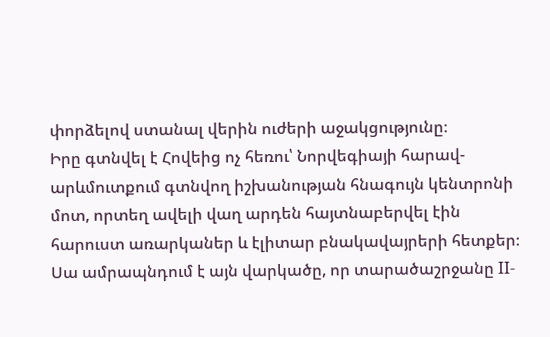փորձելով ստանալ վերին ուժերի աջակցությունը։
Իրը գտնվել է Հովեից ոչ հեռու՝ Նորվեգիայի հարավ-արևմուտքում գտնվող իշխանության հնագույն կենտրոնի մոտ, որտեղ ավելի վաղ արդեն հայտնաբերվել էին հարուստ առարկաներ և էլիտար բնակավայրերի հետքեր։ Սա ամրապնդում է այն վարկածը, որ տարածաշրջանը II-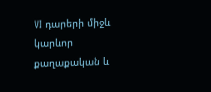VI դարերի միջև կարևոր քաղաքական և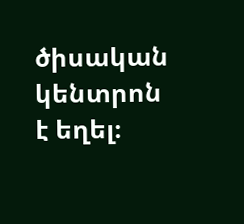ծիսական կենտրոն է եղել։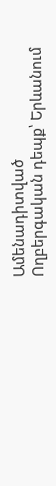Ամենադիտված
Ողբերգական դեպք՝ Երևանում